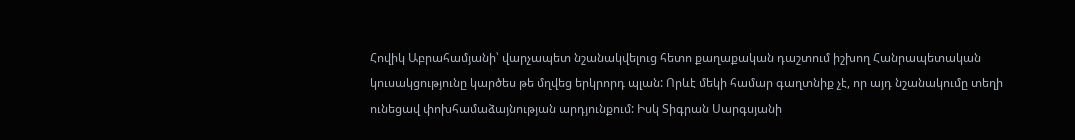Հովիկ Աբրահամյանի՝ վարչապետ նշանակվելուց հետո քաղաքական դաշտում իշխող Հանրապետական կուսակցությունը կարծես թե մղվեց երկրորդ պլան: Որևէ մեկի համար գաղտնիք չէ, որ այդ նշանակումը տեղի ունեցավ փոխհամաձայնության արդյունքում: Իսկ Տիգրան Սարգսյանի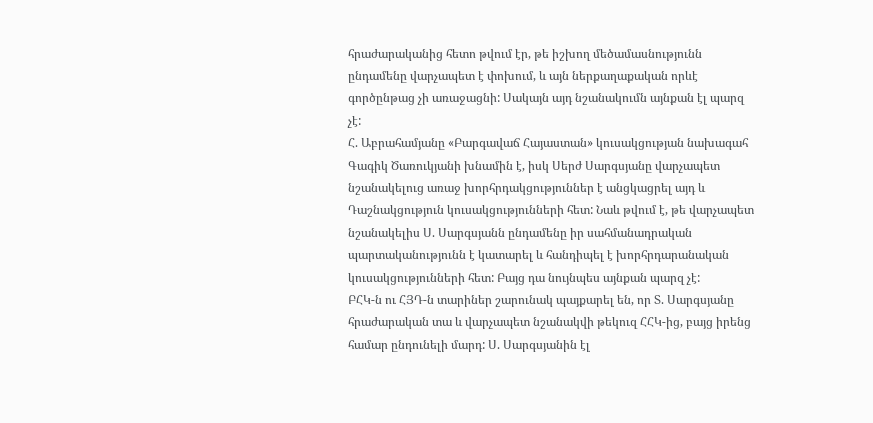հրաժարականից հետո թվում էր, թե իշխող մեծամասնությունն ընդամենը վարչապետ է փոխում, և այն ներքաղաքական որևէ գործընթաց չի առաջացնի: Սակայն այդ նշանակումն այնքան էլ պարզ չէ:
Հ. Աբրահամյանը «Բարգավաճ Հայաստան» կուսակցության նախագահ Գագիկ Ծառուկյանի խնամին է, իսկ Սերժ Սարգսյանը վարչապետ նշանակելուց առաջ խորհրդակցություններ է անցկացրել այդ և Դաշնակցություն կուսակցությունների հետ: Նաև թվում է, թե վարչապետ նշանակելիս Ս. Սարգսյանն ընդամենը իր սահմանադրական պարտականությունն է կատարել և հանդիպել է խորհրդարանական կուսակցությունների հետ: Բայց դա նույնպես այնքան պարզ չէ:
ԲՀԿ-ն ու ՀՅԴ-ն տարիներ շարունակ պայքարել են, որ Տ. Սարգսյանը հրաժարական տա և վարչապետ նշանակվի թեկուզ ՀՀԿ-ից, բայց իրենց համար ընդունելի մարդ: Ս. Սարգսյանին էլ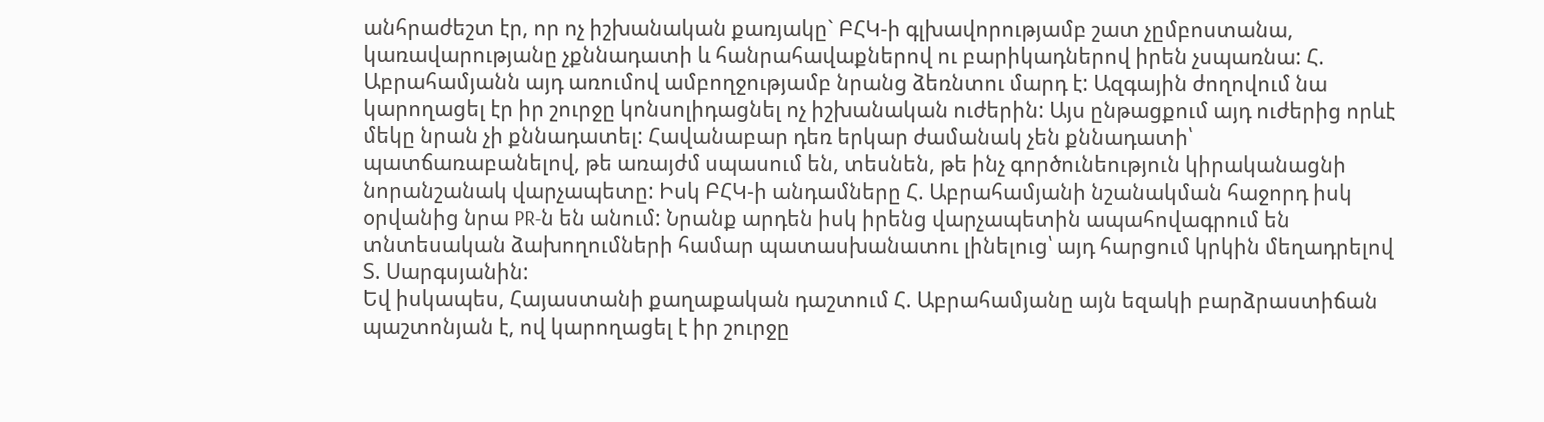անհրաժեշտ էր, որ ոչ իշխանական քառյակը` ԲՀԿ-ի գլխավորությամբ շատ չըմբոստանա, կառավարությանը չքննադատի և հանրահավաքներով ու բարիկադներով իրեն չսպառնա: Հ. Աբրահամյանն այդ առումով ամբողջությամբ նրանց ձեռնտու մարդ է: Ազգային ժողովում նա կարողացել էր իր շուրջը կոնսոլիդացնել ոչ իշխանական ուժերին: Այս ընթացքում այդ ուժերից որևէ մեկը նրան չի քննադատել: Հավանաբար դեռ երկար ժամանակ չեն քննադատի՝ պատճառաբանելով, թե առայժմ սպասում են, տեսնեն, թե ինչ գործունեություն կիրականացնի նորանշանակ վարչապետը: Իսկ ԲՀԿ-ի անդամները Հ. Աբրահամյանի նշանակման հաջորդ իսկ օրվանից նրա PR-ն են անում: Նրանք արդեն իսկ իրենց վարչապետին ապահովագրում են տնտեսական ձախողումների համար պատասխանատու լինելուց՝ այդ հարցում կրկին մեղադրելով Տ. Սարգսյանին:
Եվ իսկապես, Հայաստանի քաղաքական դաշտում Հ. Աբրահամյանը այն եզակի բարձրաստիճան պաշտոնյան է, ով կարողացել է իր շուրջը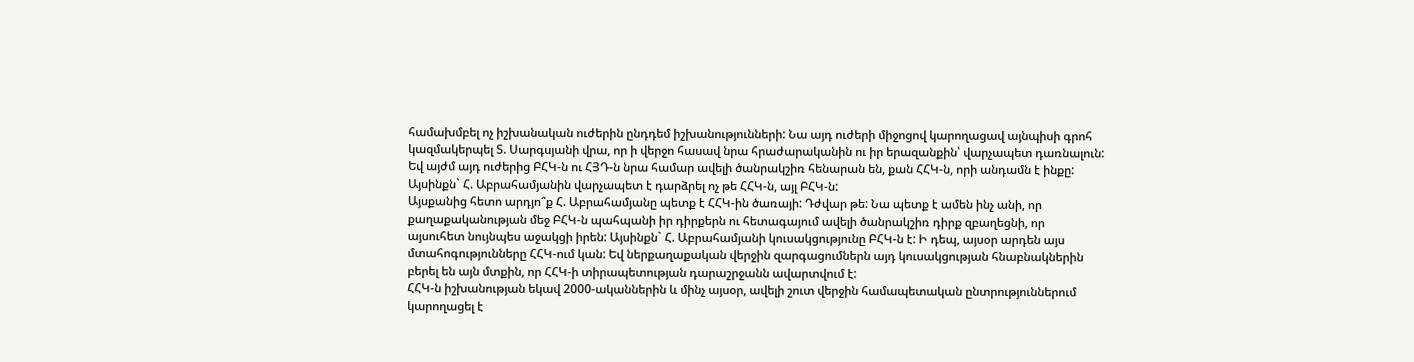համախմբել ոչ իշխանական ուժերին ընդդեմ իշխանությունների: Նա այդ ուժերի միջոցով կարողացավ այնպիսի գրոհ կազմակերպել Տ. Սարգսյանի վրա, որ ի վերջո հասավ նրա հրաժարականին ու իր երազանքին՝ վարչապետ դառնալուն: Եվ այժմ այդ ուժերից ԲՀԿ-ն ու ՀՅԴ-ն նրա համար ավելի ծանրակշիռ հենարան են, քան ՀՀԿ-ն, որի անդամն է ինքը: Այսինքն` Հ. Աբրահամյանին վարչապետ է դարձրել ոչ թե ՀՀԿ-ն, այլ ԲՀԿ-ն:
Այսքանից հետո արդյո՞ք Հ. Աբրահամյանը պետք է ՀՀԿ-ին ծառայի: Դժվար թե: Նա պետք է ամեն ինչ անի, որ քաղաքականության մեջ ԲՀԿ-ն պահպանի իր դիրքերն ու հետագայում ավելի ծանրակշիռ դիրք զբաղեցնի, որ այսուհետ նույնպես աջակցի իրեն: Այսինքն` Հ. Աբրահամյանի կուսակցությունը ԲՀԿ-ն է: Ի դեպ, այսօր արդեն այս մտահոգությունները ՀՀԿ-ում կան: Եվ ներքաղաքական վերջին զարգացումներն այդ կուսակցության հնաբնակներին բերել են այն մտքին, որ ՀՀԿ-ի տիրապետության դարաշրջանն ավարտվում է:
ՀՀԿ-ն իշխանության եկավ 2000-ականներին և մինչ այսօր, ավելի շուտ վերջին համապետական ընտրություններում կարողացել է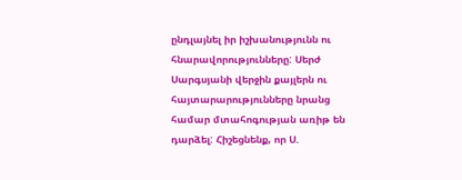ընդլայնել իր իշխանությունն ու հնարավորությունները: Սերժ Սարգսյանի վերջին քայլերն ու հայտարարությունները նրանց համար մտահոգության առիթ են դարձել: Հիշեցնենք, որ Ս.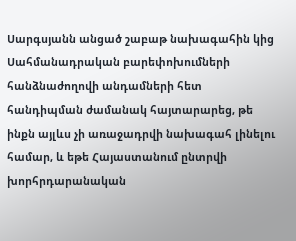Սարգսյանն անցած շաբաթ նախագահին կից Սահմանադրական բարեփոխումների հանձնաժողովի անդամների հետ հանդիպման ժամանակ հայտարարեց, թե ինքն այլևս չի առաջադրվի նախագահ լինելու համար, և եթե Հայաստանում ընտրվի խորհրդարանական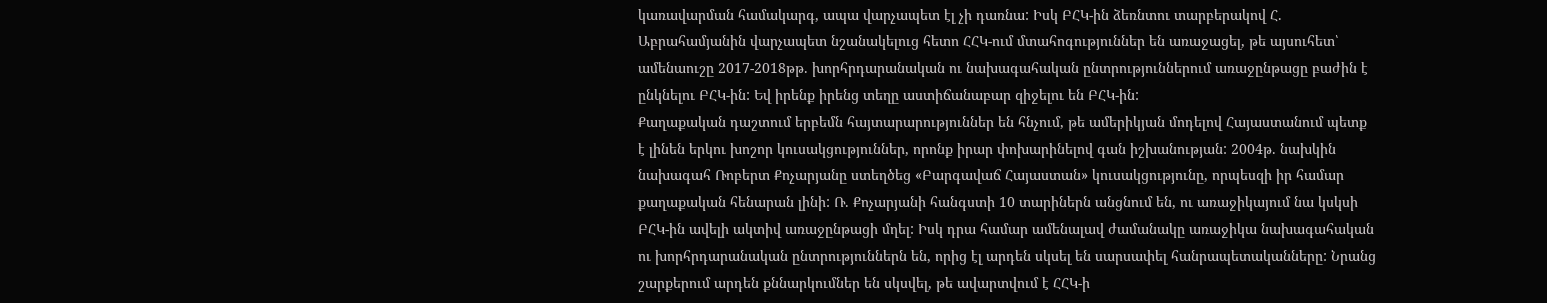կառավարման համակարգ, ապա վարչապետ էլ չի դառնա: Իսկ ԲՀԿ-ին ձեռնտու տարբերակով Հ. Աբրահամյանին վարչապետ նշանակելուց հետո ՀՀԿ-ում մտահոգություններ են առաջացել, թե այսուհետ՝ ամենաուշը 2017-2018թթ. խորհրդարանական ու նախագահական ընտրություններում առաջընթացը բաժին է ընկնելու ԲՀԿ-ին: Եվ իրենք իրենց տեղը աստիճանաբար զիջելու են ԲՀԿ-ին:
Քաղաքական դաշտում երբեմն հայտարարություններ են հնչում, թե ամերիկյան մոդելով Հայաստանում պետք է լինեն երկու խոշոր կուսակցություններ, որոնք իրար փոխարինելով գան իշխանության: 2004թ. նախկին նախագահ Ռոբերտ Քոչարյանը ստեղծեց «Բարգավաճ Հայաստան» կուսակցությունը, որպեսզի իր համար քաղաքական հենարան լինի: Ռ. Քոչարյանի հանգստի 10 տարիներն անցնում են, ու առաջիկայում նա կսկսի ԲՀԿ-ին ավելի ակտիվ առաջընթացի մղել: Իսկ դրա համար ամենալավ ժամանակը առաջիկա նախագահական ու խորհրդարանական ընտրություններն են, որից էլ արդեն սկսել են սարսափել հանրապետականները: Նրանց շարքերում արդեն քննարկումներ են սկսվել, թե ավարտվում է ՀՀԿ-ի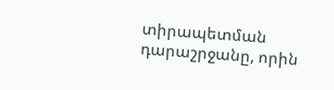տիրապետման դարաշրջանը, որին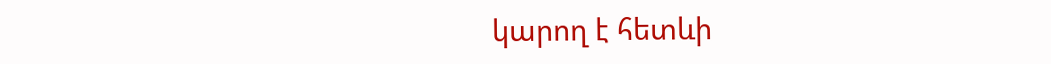կարող է հետևի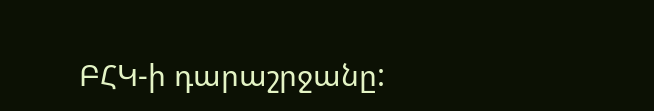ԲՀԿ-ի դարաշրջանը: